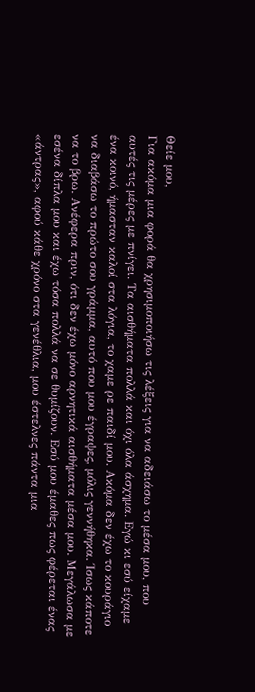Θείε μου,
Για ακόμα μια φορά θα χρησιμοποιήσω τις λέξεις για να αδειάσω το μέσα μου, που αυτές τις μέρες με πνίγει. Τα αισθήματα πολλά και όχι όλα άσχημα. Εγώ κι εσύ είχαμε ένα κοινό, ήμασταν καλοί στα λόγια, το χαμε ρε παιδί μου. Ακόμα δεν έχω το κουράγιο να διαβάσω το πρώτο σου γράμμα, αυτό που μου έγραψες, μόλις γεννήθηκα. Ίσως κάποτε να το βρω. Ανέφερα πριν, ότι δεν έχω μόνο αρνητικά αισθήματα μέσα μου. Μεγάλωσα με εσένα δίπλα μου και έχω τόσα πολλά να σε θυμίζουν. Εσύ μου έμαθες πως φέρεται ένας «άντρας», αφού κάθε χρόνο στα γενέθλια, μου έστελνες πάντα μια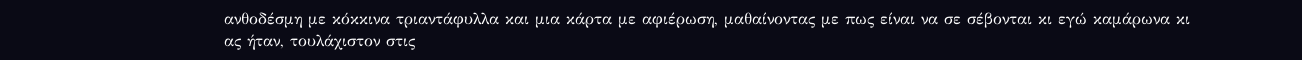ανθοδέσμη με κόκκινα τριαντάφυλλα και μια κάρτα με αφιέρωση, μαθαίνοντας με πως είναι να σε σέβονται κι εγώ καμάρωνα κι ας ήταν, τουλάχιστον στις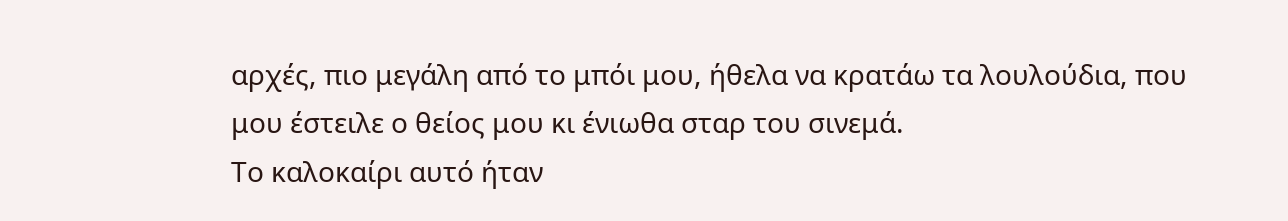αρχές, πιο μεγάλη από το μπόι μου, ήθελα να κρατάω τα λουλούδια, που μου έστειλε ο θείος μου κι ένιωθα σταρ του σινεμά.
Το καλοκαίρι αυτό ήταν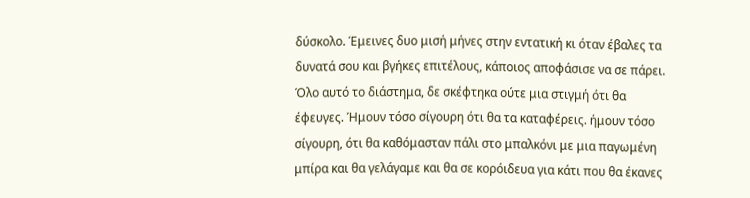δύσκολο. Έμεινες δυο μισή μήνες στην εντατική κι όταν έβαλες τα δυνατά σου και βγήκες επιτέλους, κάποιος αποφάσισε να σε πάρει. Όλο αυτό το διάστημα, δε σκέφτηκα ούτε μια στιγμή ότι θα έφευγες. Ήμουν τόσο σίγουρη ότι θα τα καταφέρεις. ήμουν τόσο σίγουρη, ότι θα καθόμασταν πάλι στο μπαλκόνι με μια παγωμένη μπίρα και θα γελάγαμε και θα σε κορόιδευα για κάτι που θα έκανες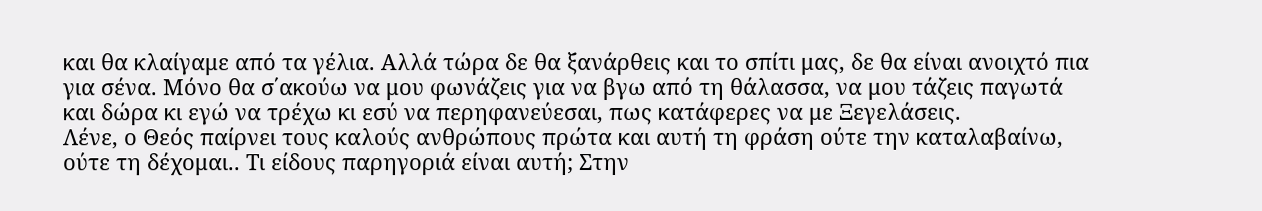και θα κλαίγαμε από τα γέλια. Αλλά τώρα δε θα ξανάρθεις και το σπίτι μας, δε θα είναι ανοιχτό πια για σένα. Μόνο θα σ΄ακούω να μου φωνάζεις για να βγω από τη θάλασσα, να μου τάζεις παγωτά και δώρα κι εγώ να τρέχω κι εσύ να περηφανεύεσαι, πως κατάφερες να με Ξεγελάσεις.
Λένε, ο Θεός παίρνει τους καλούς ανθρώπους πρώτα και αυτή τη φράση ούτε την καταλαβαίνω, ούτε τη δέχομαι.. Τι είδους παρηγοριά είναι αυτή; Στην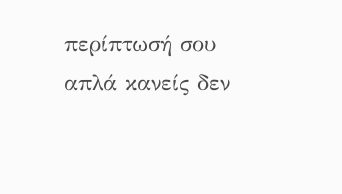περίπτωσή σου απλά κανείς δεν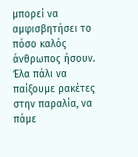μπορεί να αμφισβητήσει το πόσο καλός άνθρωπος ήσουν. Έλα πάλι να παίξουμε ρακέτες στην παραλία, να πάμε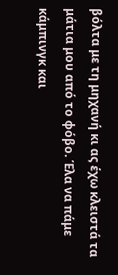βόλτα με τη μηχανή κι ας έχω κλειστά τα μάτια μου από το φόβο. Έλα να πάμε κάμπινγκ και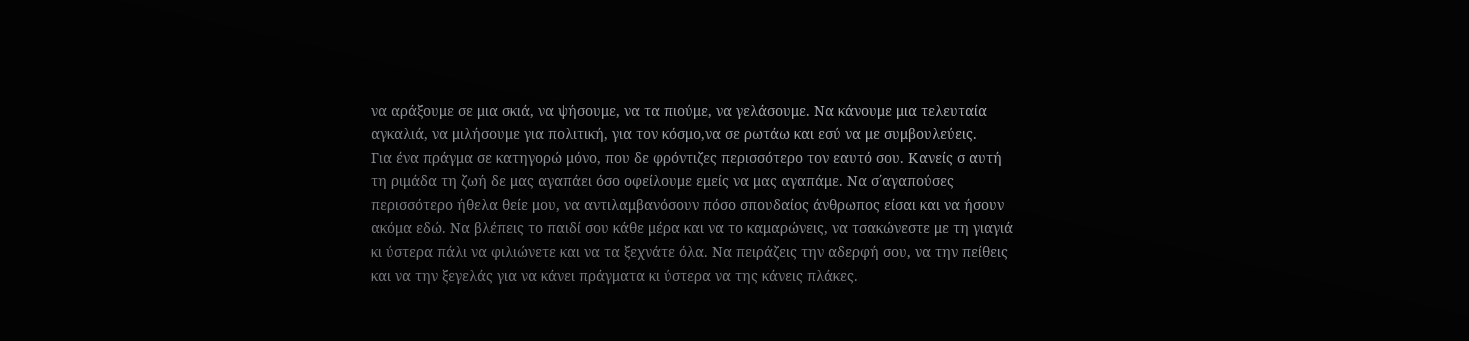να αράξουμε σε μια σκιά, να ψήσουμε, να τα πιούμε, να γελάσουμε. Να κάνουμε μια τελευταία αγκαλιά, να μιλήσουμε για πολιτική, για τον κόσμο,να σε ρωτάω και εσύ να με συμβουλεύεις.
Για ένα πράγμα σε κατηγορώ μόνο, που δε φρόντιζες περισσότερο τον εαυτό σου. Κανείς σ αυτή τη ριμάδα τη ζωή δε μας αγαπάει όσο οφείλουμε εμείς να μας αγαπάμε. Να σ΄αγαπούσες περισσότερο ήθελα θείε μου, να αντιλαμβανόσουν πόσο σπουδαίος άνθρωπος είσαι και να ήσουν ακόμα εδώ. Να βλέπεις το παιδί σου κάθε μέρα και να το καμαρώνεις, να τσακώνεστε με τη γιαγιά κι ύστερα πάλι να φιλιώνετε και να τα ξεχνάτε όλα. Να πειράζεις την αδερφή σου, να την πείθεις και να την ξεγελάς για να κάνει πράγματα κι ύστερα να της κάνεις πλάκες.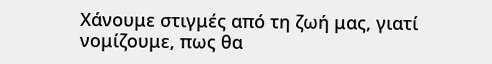Χάνουμε στιγμές από τη ζωή μας, γιατί νομίζουμε, πως θα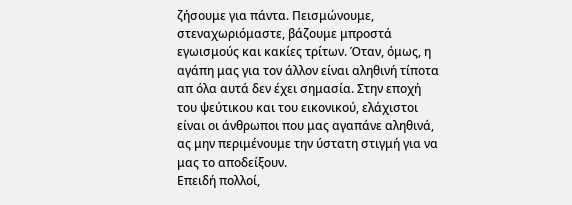ζήσουμε για πάντα. Πεισμώνουμε, στεναχωριόμαστε, βάζουμε μπροστά εγωισμούς και κακίες τρίτων. Όταν, όμως, η αγάπη μας για τον άλλον είναι αληθινή τίποτα απ όλα αυτά δεν έχει σημασία. Στην εποχή του ψεύτικου και του εικονικού, ελάχιστοι είναι οι άνθρωποι που μας αγαπάνε αληθινά, ας μην περιμένουμε την ύστατη στιγμή για να μας το αποδείξουν.
Επειδή πολλοί,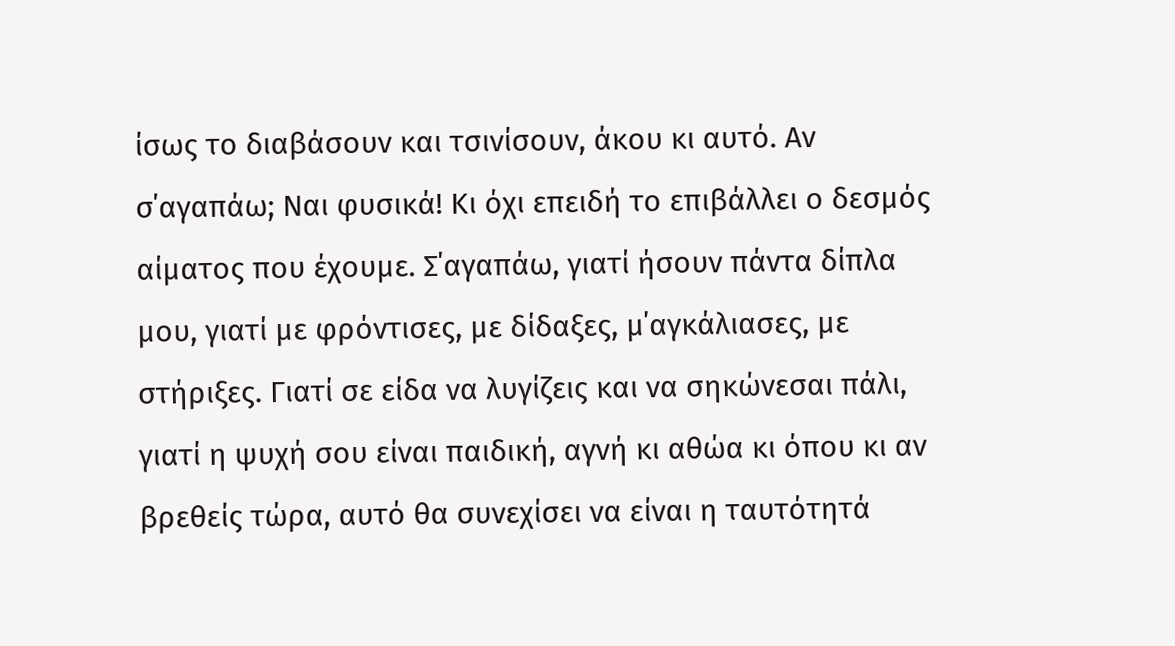ίσως το διαβάσουν και τσινίσουν, άκου κι αυτό. Αν σ΄αγαπάω; Ναι φυσικά! Κι όχι επειδή το επιβάλλει ο δεσμός αίματος που έχουμε. Σ΄αγαπάω, γιατί ήσουν πάντα δίπλα μου, γιατί με φρόντισες, με δίδαξες, μ΄αγκάλιασες, με στήριξες. Γιατί σε είδα να λυγίζεις και να σηκώνεσαι πάλι, γιατί η ψυχή σου είναι παιδική, αγνή κι αθώα κι όπου κι αν βρεθείς τώρα, αυτό θα συνεχίσει να είναι η ταυτότητά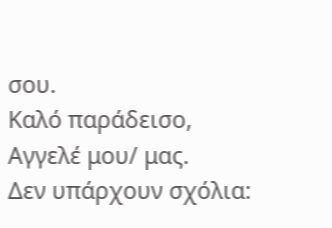σου.
Καλό παράδεισο, Αγγελέ μου/ μας.
Δεν υπάρχουν σχόλια: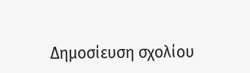Δημοσίευση σχολίου